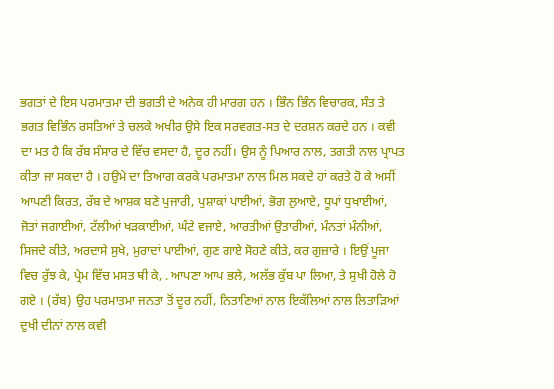ਭਗਤਾਂ ਦੇ ਇਸ ਪਰਮਾਤਮਾ ਦੀ ਭਗਤੀ ਦੇ ਅਨੇਕ ਹੀ ਮਾਰਗ ਹਨ । ਭਿੰਨ ਭਿੰਨ ਵਿਚਾਰਕ, ਸੰਤ ਤੇ ਭਗਤ ਵਿਭਿੰਨ ਰਸਤਿਆਂ ਤੇ ਚਲਕੇ ਅਖੀਰ ਉਸੇ ਇਕ ਸਰਵਗਤ-ਸਤ ਦੇ ਦਰਸ਼ਨ ਕਰਦੇ ਹਨ । ਕਵੀ ਦਾ ਮਤ ਹੈ ਕਿ ਰੱਬ ਸੰਸਾਰ ਦੇ ਵਿੱਚ ਵਸਦਾ ਹੈ, ਦੂਰ ਨਹੀਂ। ਉਸ ਨੂੰ ਪਿਆਰ ਨਾਲ, ਤਗਤੀ ਨਾਲ ਪ੍ਰਾਪਤ ਕੀਤਾ ਜਾ ਸਕਦਾ ਹੈ । ਹਉਮੇ ਦਾ ਤਿਆਗ ਕਰਕੇ ਪਰਮਾਤਮਾ ਨਾਲ ਮਿਲ ਸਕਦੇ ਹਾਂ ਕਰਤੇ ਹੋ ਕੇ ਅਸੀਂ ਆਪਣੀ ਕਿਰਤ, ਰੱਬ ਦੇ ਆਸ਼ਕ ਬਣੇ ਪੁਜਾਰੀ, ਪੁਸ਼ਾਕਾਂ ਪਾਈਆਂ, ਭੋਗ ਲੁਆਏ, ਧੂਪਾਂ ਧੁਖਾਈਆਂ, ਜੋਤਾਂ ਜਗਾਈਆਂ, ਟੱਲੀਆਂ ਖੜਕਾਈਆਂ, ਘੰਟੇ ਵਜਾਏ, ਆਰਤੀਆਂ ਉਤਾਰੀਆਂ, ਮੰਨਤਾਂ ਮੰਨੀਆਂ, ਸਿਜਦੇ ਕੀਤੇ, ਅਰਦਾਸੇ ਸੁਖੇ, ਮੁਰਾਦਾਂ ਪਾਈਆਂ, ਗੁਣ ਗਾਏ ਸੋਹਣੇ ਕੀਤੇ, ਕਰ ਗੁਜ਼ਾਰੇ । ਇਉਂ ਪੂਜਾ ਵਿਚ ਰੁੱਝ ਕੇ, ਪ੍ਰੇਮ ਵਿੱਚ ਮਸਤ ਥੀ ਕੇ, . ਆਪਣਾ ਆਪ ਭਲੇ, ਅਲੱਭ ਕੁੱਬ ਪਾ ਲਿਆ, ਤੇ ਸੁਖੀ ਹੋਲੇ ਹੋ ਗਏ । (ਰੱਬ) ਉਹ ਪਰਮਾਤਮਾ ਜਨਤਾ ਤੋਂ ਦੂਰ ਨਹੀਂ, ਨਿਤਾਣਿਆਂ ਨਾਲ ਇਕੱਲਿਆਂ ਨਾਲ ਲਿਤਾੜਿਆਂ ਦੁਖੀ ਦੀਨਾਂ ਨਾਲ ਕਵੀ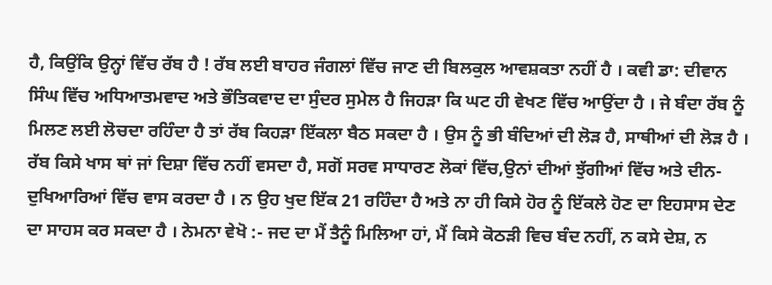ਹੈ, ਕਿਉਂਕਿ ਉਨ੍ਹਾਂ ਵਿੱਚ ਰੱਬ ਹੈ ! ਰੱਬ ਲਈ ਬਾਹਰ ਜੰਗਲਾਂ ਵਿੱਚ ਜਾਣ ਦੀ ਬਿਲਕੁਲ ਆਵਸ਼ਕਤਾ ਨਹੀਂ ਹੈ । ਕਵੀ ਡਾ: ਦੀਵਾਨ ਸਿੰਘ ਵਿੱਚ ਅਧਿਆਤਮਵਾਦ ਅਤੇ ਭੌਤਿਕਵਾਦ ਦਾ ਸੁੰਦਰ ਸੁਮੇਲ ਹੈ ਜਿਹੜਾ ਕਿ ਘਟ ਹੀ ਵੇਖਣ ਵਿੱਚ ਆਉਂਦਾ ਹੈ । ਜੇ ਬੰਦਾ ਰੱਬ ਨੂੰ ਮਿਲਣ ਲਈ ਲੋਚਦਾ ਰਹਿੰਦਾ ਹੈ ਤਾਂ ਰੱਬ ਕਿਹੜਾ ਇੱਕਲਾ ਬੈਠ ਸਕਦਾ ਹੈ । ਉਸ ਨੂੰ ਭੀ ਬੰਦਿਆਂ ਦੀ ਲੋੜ ਹੈ, ਸਾਥੀਆਂ ਦੀ ਲੋੜ ਹੈ । ਰੱਬ ਕਿਸੇ ਖਾਸ ਥਾਂ ਜਾਂ ਦਿਸ਼ਾ ਵਿੱਚ ਨਹੀਂ ਵਸਦਾ ਹੈ, ਸਗੋਂ ਸਰਵ ਸਾਧਾਰਣ ਲੋਕਾਂ ਵਿੱਚ,ਉਨਾਂ ਦੀਆਂ ਝੁੱਗੀਆਂ ਵਿੱਚ ਅਤੇ ਦੀਨ-ਦੁਖਿਆਰਿਆਂ ਵਿੱਚ ਵਾਸ ਕਰਦਾ ਹੈ । ਨ ਉਹ ਖੁਦ ਇੱਕ 21 ਰਹਿੰਦਾ ਹੈ ਅਤੇ ਨਾ ਹੀ ਕਿਸੇ ਹੋਰ ਨੂੰ ਇੱਕਲੇ ਹੋਣ ਦਾ ਇਹਸਾਸ ਦੇਣ ਦਾ ਸਾਹਸ ਕਰ ਸਕਦਾ ਹੈ । ਨੇਮਨਾ ਵੇਖੋ :- ਜਦ ਦਾ ਮੈਂ ਤੈਨੂੰ ਮਿਲਿਆ ਹਾਂ, ਮੈਂ ਕਿਸੇ ਕੋਠੜੀ ਵਿਚ ਬੰਦ ਨਹੀਂ, ਨ ਕਸੇ ਦੇਸ਼, ਨ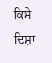ਕਿਸੇ ਦਿਸ਼ਾ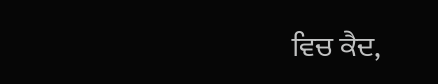ਵਿਚ ਕੈਦ,